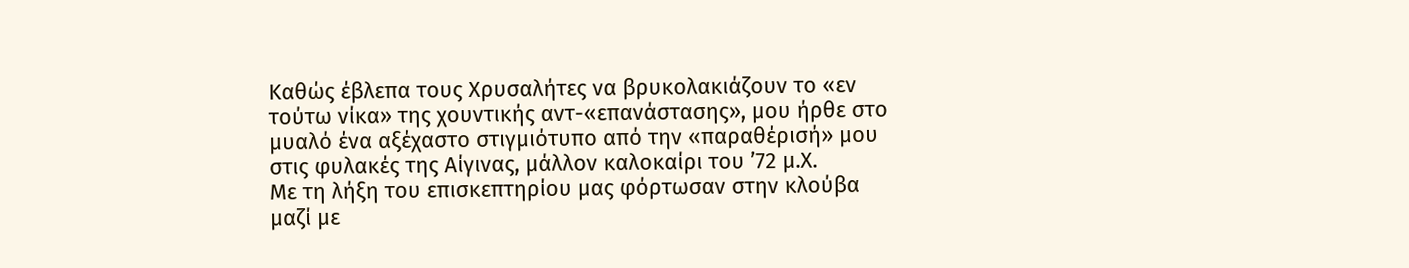Καθώς έβλεπα τους Χρυσαλήτες να βρυκολακιάζουν το «εν τούτω νίκα» της χουντικής αντ-«επανάστασης», μου ήρθε στο μυαλό ένα αξέχαστο στιγμιότυπο από την «παραθέρισή» μου στις φυλακές της Αίγινας, μάλλον καλοκαίρι του ’72 μ.Χ.
Με τη λήξη του επισκεπτηρίου μας φόρτωσαν στην κλούβα μαζί με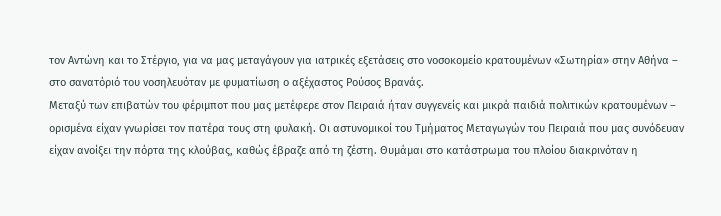τον Αντώνη και το Στέργιο, για να μας μεταγάγουν για ιατρικές εξετάσεις στο νοσοκομείο κρατουμένων «Σωτηρία» στην Αθήνα – στο σανατόριό του νοσηλευόταν με φυματίωση ο αξέχαστος Ρούσος Βρανάς.
Μεταξύ των επιβατών του φέριμποτ που μας μετέφερε στον Πειραιά ήταν συγγενείς και μικρά παιδιά πολιτικών κρατουμένων – ορισμένα είχαν γνωρίσει τον πατέρα τους στη φυλακή. Οι αστυνομικοί του Τμήματος Μεταγωγών του Πειραιά που μας συνόδευαν είχαν ανοίξει την πόρτα της κλούβας, καθώς έβραζε από τη ζέστη. Θυμάμαι στο κατάστρωμα του πλοίου διακρινόταν η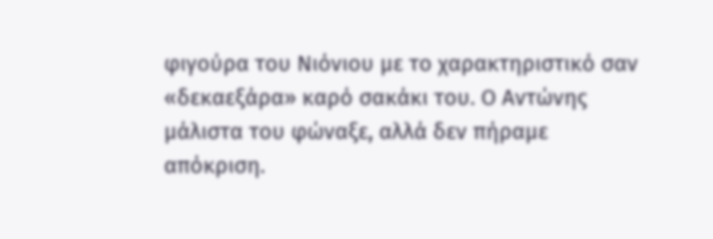φιγούρα του Νιόνιου με το χαρακτηριστικό σαν «δεκαεξάρα» καρό σακάκι του. Ο Αντώνης μάλιστα του φώναξε, αλλά δεν πήραμε απόκριση.